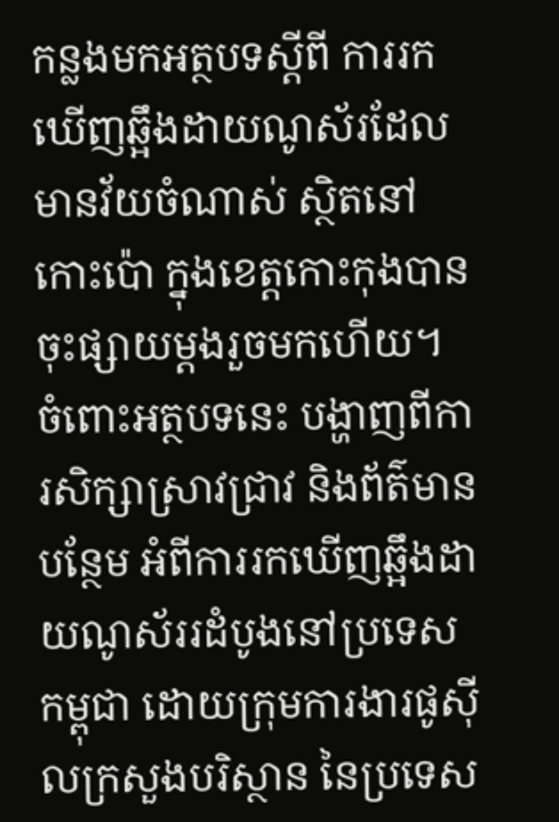កន្លងមកអត្ថបទស្តីពី ការរកឃើញឆ្អឹងដាយណូស័រដែលមានវ័យចំណាស់ ស្ថិតនៅកោះប៉ោ ក្នុងខេត្តកោះកុងបានចុះផ្សាយម្តងរួចមកហើយ។ ចំពោះអត្ថបទនេះ បង្ហាញពីការសិក្សាស្រាវជា្រវ និងព័ត៌មានបន្ថែម អំពីការរកឃើញឆ្អឹងដាយណូស័ររដំបូងនៅប្រទេសកម្ពុជា ដោយក្រុមការងារផូស៊ីលក្រសួងបរិស្ថាន នៃប្រទេស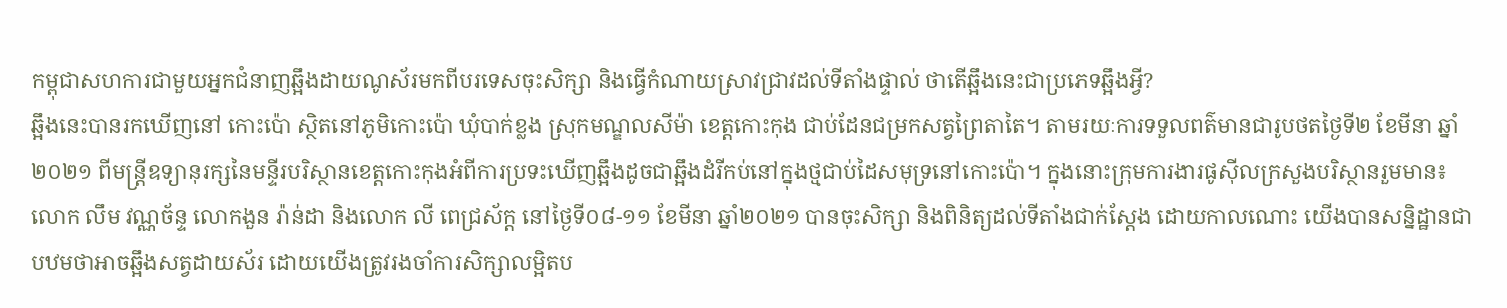កម្ពុជាសហការជាមួយអ្នកជំនាញឆ្អឹងដាយណូស័រមកពីបរទេសចុះសិក្សា និងធ្វើកំណាយស្រាវជ្រាវដល់ទីតាំងផ្ទាល់ ថាតើឆ្អឹងនេះជាប្រភេទឆ្អឹងអ្វី?
ឆ្អឹងនេះបានរកឃើញនៅ កោះប៉ោ ស្ថិតនៅភូមិកោះប៉ោ ឃុំបាក់ខ្លង ស្រុកមណ្ឌលសីម៉ា ខេត្តកោះកុង ជាប់ដែនជម្រកសត្វព្រៃតាតៃ។ តាមរយៈការទទួលពត៌មានជារូបថតថ្ងៃទី២ ខែមីនា ឆ្នាំ២០២១ ពីមន្រ្តីឧទ្យានុរក្សនៃមន្ទីរបរិស្ថានខេត្តកោះកុងអំពីការប្រទះឃើញឆ្អឹងដូចជាឆ្អឹងដំរីកប់នៅក្នុងថ្មជាប់ដៃសមុទ្រនៅកោះប៉ោ។ ក្នុងនោះក្រុមការងារផូស៊ីលក្រសួងបរិស្ថានរួមមាន៖ លោក លឹម វណ្ណច័ន្ទ លោកងួន រ៉ាន់ដា និងលោក លី ពេជ្រស័ក្ត នៅថ្ងៃទី០៨-១១ ខែមីនា ឆ្នាំ២០២១ បានចុះសិក្សា និងពិនិត្យដល់ទីតាំងជាក់ស្តែង ដោយកាលណោះ យើងបានសន្និដ្ឋានជាបឋមថាអាចឆ្អឹងសត្វដាយស័រ ដោយយើងត្រូវរងចាំការសិក្សាលម្អិតប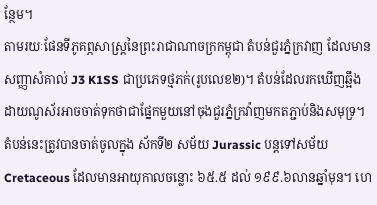ន្ថែម។
តាមរយៈផែនទីភូគព្ភសាស្ត្រនៃព្រះរាជាណាចក្រកម្ពុជា តំបន់ជួរភ្នំក្រវាញ ដែលមានសញ្ញាសំគាល់ J3 K1SS ជាប្រភេទថ្មភក់(រូបលេខ២)។ តំបន់ដែលរកឃើញឆ្អឹងដាយណូស័រអាចចាត់ទុកថាជាផ្នែកមួយនៅចុងជួរភ្នំក្រវ៉ាញមកតភ្ជាប់និងសមុទ្រ។ តំបន់នេះត្រូវបានចាត់ចូលក្នុង ស័កទី២ សម័យ Jurassic បន្តទៅសម័យ Cretaceous ដែលមានអាយុកាលចន្លោះ ៦៥.៥ ដល់ ១៩៩.៦លានឆ្នាំមុន។ ហេ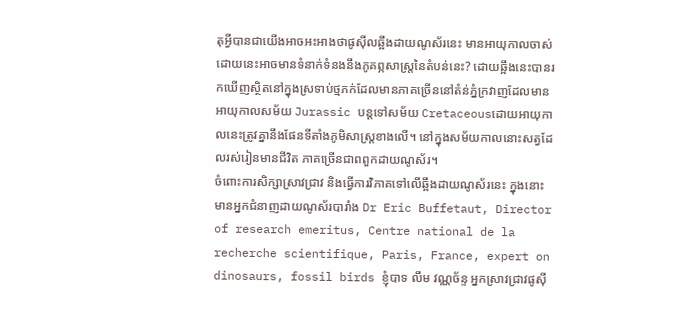តុអ្វីបានជាយើងអាចអះអាងថាផូស៊ីលឆ្អឹងដាយណូស័រនេះ មានអាយុកាលចាស់ ដោយនេះអាចមានទំនាក់ទំនងនឹងភូគព្ភសាស្ត្រនៃតំបន់នេះ? ដោយឆ្អឹងនេះបានរកឃើញស្ថិតនៅក្នុងស្រទាប់ថ្មភក់ដែលមានភាគច្រើននៅតំន់ភ្នំក្រវាញដែលមានអាយុកាលសម័យ Jurassic បន្តទៅសម័យ Cretaceousដោយអាយុកាលនេះត្រូវគ្នានឹងផែនទីតាំងភូមិសាស្រ្តខាងលើ។ នៅក្នុងសម័យកាលនោះសត្វដែលរស់រៀនមានជីវិត ភាគច្រើនជាពពួកដាយណូស័រ។
ចំពោះការសិក្សាស្រាវជ្រាវ និងធ្វើការវិភាគទៅលើឆ្អឹងដាយណូស័រនេះ ក្នុងនោះមានអ្នកជំនាញដាយណូស័របារាំង Dr Eric Buffetaut, Director of research emeritus, Centre national de la recherche scientifique, Paris, France, expert on dinosaurs, fossil birds ខ្ញុំបាទ លឹម វណ្ណច័ន្ទ អ្នកស្រាវជ្រាវផូស៊ី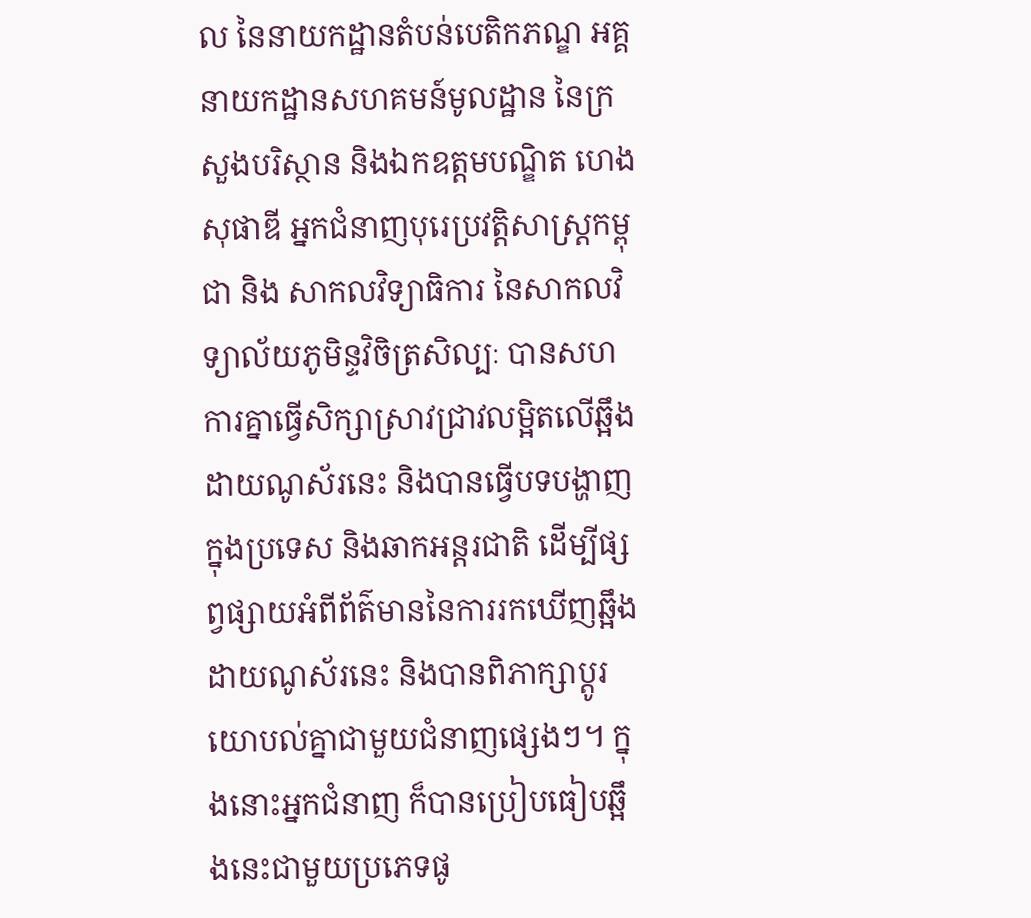ល នៃនាយកដ្ឋានតំបន់បេតិកភណ្ឌ អគ្គនាយកដ្ឋានសហគមន៍មូលដ្ឋាន នៃក្រសួងបរិស្ថាន និងឯកឧត្តមបណ្ឌិត ហេង សុផាឌី អ្នកជំនាញបុរេប្រវត្តិសាស្រ្តកម្ពុជា និង សាកលវិទ្យាធិការ នៃសាកលវិទ្យាល័យភូមិន្ទវិចិត្រសិល្បៈ បានសហការគ្នាធ្វើសិក្សាស្រាវជ្រាវលម្អិតលើឆ្អឹងដាយណូស័រនេះ និងបានធ្វើបទបង្ហាញក្នុងប្រទេស និងឆាកអន្តរជាតិ ដើម្បីផ្សព្វផ្សាយអំពីព័ត៌មាននៃការរកឃើញឆ្អឹងដាយណូស័រនេះ និងបានពិភាក្សាប្តូរយោបល់គ្នាជាមួយជំនាញផ្សេងៗ។ ក្នុងនោះអ្នកជំនាញ ក៏បានប្រៀបធៀបឆ្អឹងនេះជាមួយប្រភេទផូ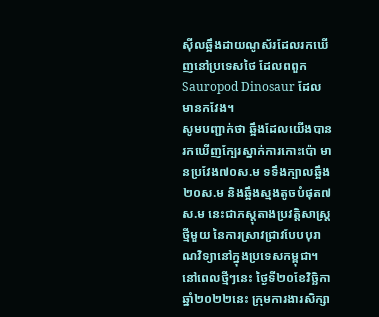ស៊ីលឆ្អឹងដាយណូស័រដែលរកឃើញនៅប្រទេសថៃ ដែលពពួក Sauropod Dinosaur ដែលមានកវែង។
សូមបញ្ជាក់ថា ឆ្អឹងដែលយើងបានរកឃើញក្បែរស្នាក់ការកោះប៉ោ មានប្រវែង៧០ស.ម ទទឹងក្បាលឆ្អឹង២០ស.ម និងឆ្អឹងស្មងតូចបំផុត៧ស.ម នេះជាភស្តុតាងប្រវត្តិសាស្ត្រថ្មីមួយ នៃការស្រាវជ្រាវបែបបុរាណវិទ្យានៅក្នុងប្រទេសកម្ពុជា។ នៅពេលថ្មីៗនេះ ថ្ងៃទី២០ខែវិច្ឆិកា ឆ្នាំ២០២២នេះ ក្រុមការងារសិក្សា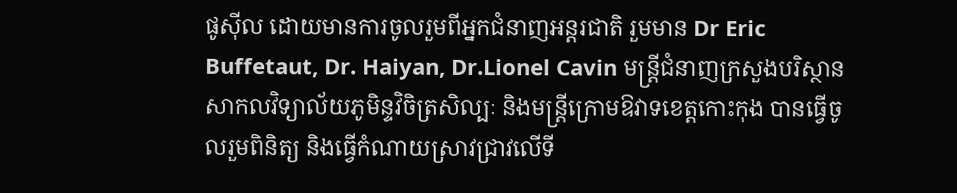ផូស៊ីល ដោយមានការចូលរួមពីអ្នកជំនាញអន្តរជាតិ រួមមាន Dr Eric Buffetaut, Dr. Haiyan, Dr.Lionel Cavin មន្ត្រីជំនាញក្រសួងបរិស្ថាន សាកលវិទ្យាល័យភូមិន្ទវិចិត្រសិល្បៈ និងមន្ត្រីក្រោមឱវាទខេត្តកោះកុង បានធ្វើចូលរួមពិនិត្យ និងធ្វើកំណាយស្រាវជ្រាវលើទី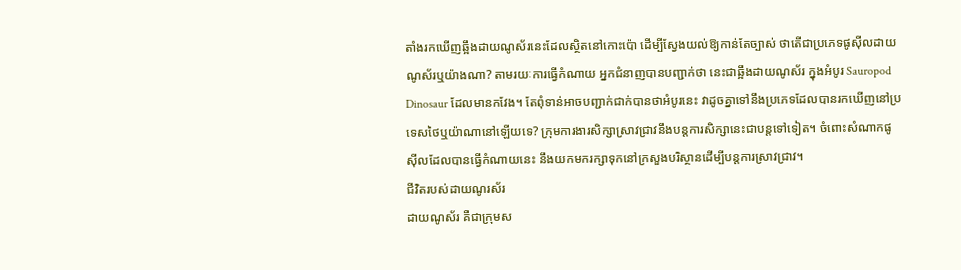តាំងរកឃើញឆ្អឹងដាយណូស័រនេះដែលស្ថិតនៅកោះប៉ោ ដើម្បីស្វែងយល់ឱ្យកាន់តែច្បាស់ ថាតើជាប្រភេទផូស៊ីលដាយណូស័រឬយ៉ាងណា? តាមរយៈការធ្វើកំណាយ អ្នកជំនាញបានបញ្ជាក់ថា នេះជាឆ្អឹងដាយណូស័រ ក្នុងអំបូរ Sauropod Dinosaur ដែលមានកវែង។ តែពុំទាន់អាចបញ្ជាក់ជាក់បានថាអំបូរនេះ វាដូចគ្នាទៅនឹងប្រភេទដែលបានរកឃើញនៅប្រទេសថៃឬយ៉ាណានៅឡើយទេ? ក្រុមការងារសិក្សាស្រាវជ្រាវនឹងបន្តការសិក្សានេះជាបន្តទៅទៀត។ ចំពោះសំណាកផូស៊ីលដែលបានធ្វើកំណាយនេះ នឹងយកមករក្សាទុកនៅក្រសួងបរិស្ថានដើម្បីបន្តការស្រាវជ្រាវ។
ជីវិតរបស់ដាយណូរស័រ
ដាយណូស័រ គឺជាក្រុមស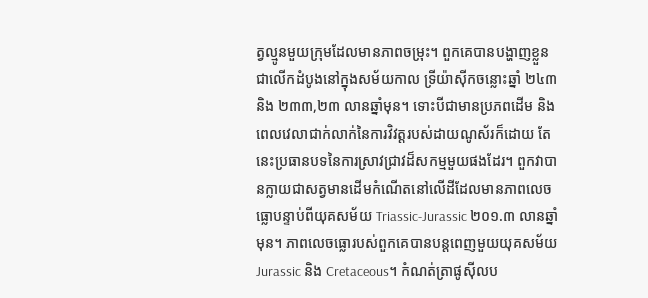ត្វល្មូនមួយក្រុមដែលមានភាពចម្រុះ។ ពួកគេបានបង្ហាញខ្លួនជាលើកដំបូងនៅក្នុងសម័យកាល ទ្រីយ៉ាស៊ីកចន្លោះឆ្នាំ ២៤៣ និង ២៣៣,២៣ លានឆ្នាំមុន។ ទោះបីជាមានប្រភពដើម និងពេលវេលាជាក់លាក់នៃការវិវត្តរបស់ដាយណូស័រក៏ដោយ តែនេះប្រធានបទនៃការស្រាវជ្រាវដ៏សកម្មមួយផងដែរ។ ពួកវាបានក្លាយជាសត្វមានដើមកំណើតនៅលើដីដែលមានភាពលេចធ្លោបន្ទាប់ពីយុគសម័យ Triassic-Jurassic ២០១.៣ លានឆ្នាំមុន។ ភាពលេចធ្លោរបស់ពួកគេបានបន្តពេញមួយយុគសម័យ Jurassic និង Cretaceous។ កំណត់ត្រាផូស៊ីលប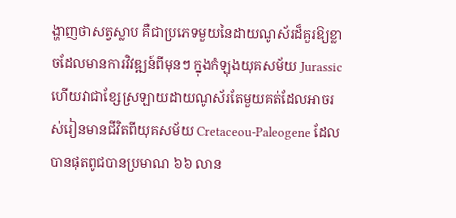ង្ហាញថាសត្វស្លាប គឺជាប្រភេទមួយនៃដាយណូស័រដ៏គួរឱ្យខ្លាចដែលមានការវិវឌ្ឍន៍ពីមុនៗ ក្នុងកំឡុងយុគសម័យ Jurassic ហើយវាជាខ្សែស្រឡាយដាយណូស័រតែមួយគត់ដែលអាចរស់រៀនមានជីវិតពីយុគសម័យ Cretaceou-Paleogene ដែលបានផុតពូជបានប្រមាណ ៦៦ លាន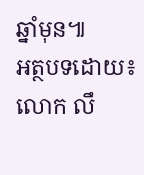ឆ្នាំមុន៕
អត្ថបទដោយ៖ លោក លឹ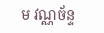ម វណ្ណច័ន្ទ